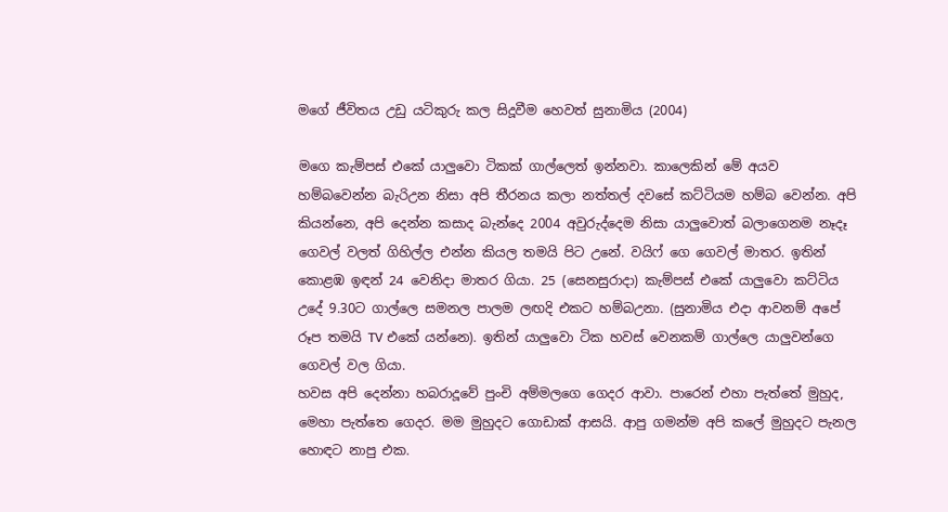මගේ ජීවිතය උඩු යටිකුරු කල සිදූවීම හෙවත් සුනාමිය (2004)

මගෙ කැම්පස් එකේ යාලුවො ටිකක් ගාල්ලෙත් ඉන්නවා. කාලෙකින් මේ අයව හම්බවෙන්න බැරිඋන නිසා අපි තීරනය කලා නත්තල් දවසේ කට්ටියම හම්බ වෙන්න. අපි කියන්නෙ, අපි දෙන්න කසාද බැන්දෙ 2004 අවුරුද්දෙම නිසා යාලුවොත් බලාගෙනම නෑදෑ ගෙවල් වලත් ගිහිල්ල එන්න කියල තමයි පිට උනේ. වයිෆ් ගෙ ගෙවල් මාතර. ඉතින් කොළඹ ඉඳන් 24 වෙනිදා මාතර ගියා. 25 (සෙනසුරාදා) කැම්පස් එකේ යාලුවො කට්ටිය උදේ 9.30ට ගාල්ලෙ සමනල පාලම ලඟදි එකට හම්බඋනා. (සුනාමිය එදා ආවනම් අපේ රූප තමයි TV එකේ යන්නෙ). ඉතින් යාලුවො ටික හවස් වෙනකම් ගාල්ලෙ යාලුවන්ගෙ ගෙවල් වල ගියා.
හවස අපි දෙන්නා හබරාදූවේ පුංචි අම්මලගෙ ගෙදර ආවා. පාරෙන් එහා පැත්තේ මුහුද, මෙහා පැත්තෙ ගෙදර. මම මුහුදට ගොඩාක් ආසයි. ආපු ගමන්ම අපි කලේ මුහුදට පැනල හොඳට නාපු එක.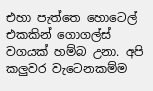එහා පැත්තෙ හොටෙල් එකකින් ගොගල්ස් වගයක් හම්බ උනා. අපි කලුවර වැටෙනකම්ම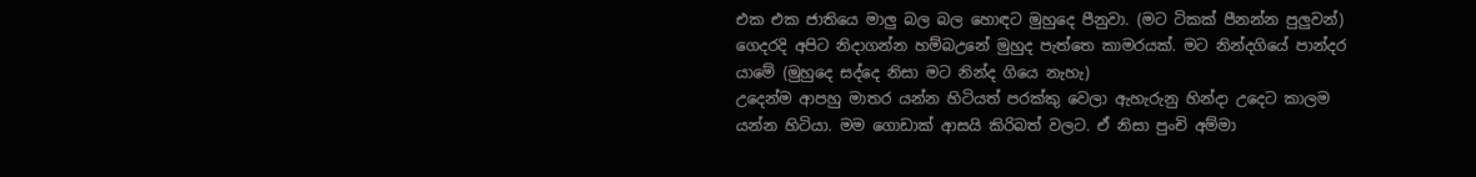එක එක ජාතියෙ මාලු බල බල හොඳට මුහුදෙ පීනුවා. (මට ටිකක් පීනන්න පුලුවන්) ගෙදරදි අපිට නිදාගන්න හම්බඋනේ මුහුද පැත්තෙ කාමරයක්. මට නින්දගි‍යේ පාන්දර යාමේ (මුහුදෙ සද්දෙ නිසා මට නින්ද ගියෙ නැහැ)
උදෙන්ම ආපහු මාතර යන්න හිටියත් පරක්කු වෙලා ඇහැරුනු හින්දා උදෙට කාලම යන්න හිටියා. මම ගොඩාක් ආසයි කිරිබත් වලට. ඒ නිසා පුංචි අම්මා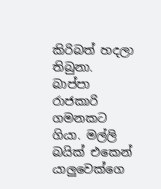කිරිබත් හදලා තිබුනා. බාප්පා රාජකාරි ගමනකට ගියා. මල්ලි බයික් එකෙන් යාලුවෙක්ගෙ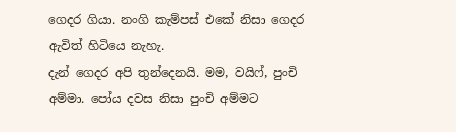ගෙදර ගියා. නංගි කැම්පස් එකේ නිසා ගෙදර ඇවිත් හිටියෙ නැහැ.
දැන් ගෙදර අපි තුන්දෙනයි. මම, වයිෆ්, පුංචි අම්මා. පෝය දවස නිසා පුංචි අම්මට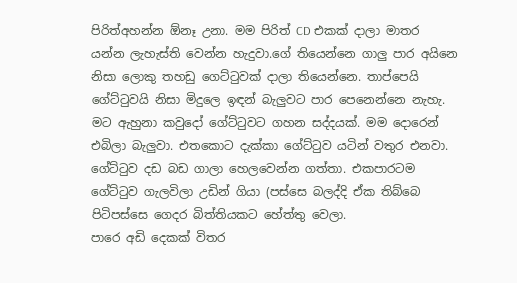පිරිත්අහන්න ඕනෑ උනා. මම පිරිත් CD එකක් දාලා මාතර යන්න ලැහැස්ති වෙන්න හැදුවා.ගේ තියෙන්නෙ ගාලු පාර අයිනෙ නිසා ලොකු තහඩු ගෙට්ටුවක් දාලා තියෙන්නෙ. තාප්පෙයි ගේට්ටුවයි නිසා මිදුලෙ ඉඳන් බැලුවට පාර පෙනෙන්නෙ නැහැ. මට ඇහුනා කවුදෝ ගේට්ටුවට ගහන සද්දයක්. මම දොරෙන් එබිලා බැලුවා. එතකොට දැක්කා ගේට්ටුව යටින් වතුර එනවා. ගේට්ටුව දඩ බඩ ගාලා හෙලවෙන්න ගත්තා. එකපාරටම ගේට්ටුව ගැලවිලා උඩින් ගියා (පස්සෙ බලද්දි ඒක තිබ්බෙ පිටිපස්සෙ ගෙදර බිත්තියකට හේත්තු වෙලා.
පාරෙ අඩි දෙකක් විතර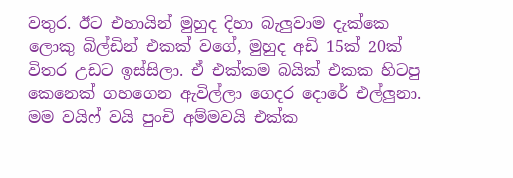වතුර. ඊට එහායින් මුහුද දිහා බැලුවාම දැක්කෙ ලොකු බිල්ඩින් එකක් වගේ, මුහුද අඩි 15ක් 20ක් විතර උඩට ඉස්සිලා. ඒ එක්කම බයික් එකක හිටපු කෙනෙක් ගහගෙන ඇවිල්ලා ගෙදර දොරේ එල්ලුනා. මම වයිෆ් වයි පුංචි අම්මවයි එක්ක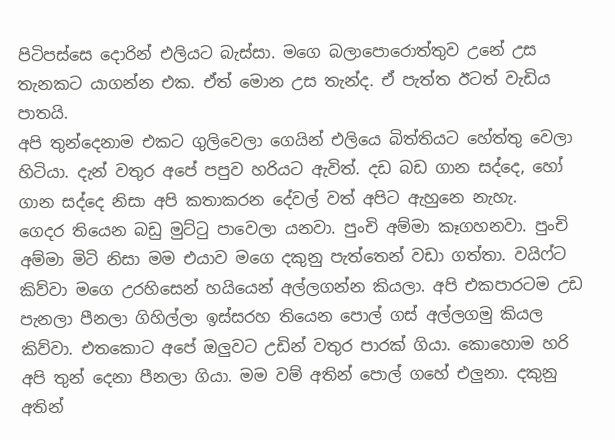පිටිපස්සෙ දොරින් එලියට බැස්සා. මගෙ බලාපොරොත්තුව උනේ උස තැනකට යාගන්න එක. ඒත් මොන උස තැන්ද. ඒ පැත්ත ඊටත් වැඩිය පාතයි.
අපි තුන්දෙනාම එකට ගුලිවෙලා ගෙයින් එලියෙ බිත්තියට හේත්තු වෙලා හිටියා. දැන් වතුර අපේ පපුව හරියට ඇවිත්. දඩ බඩ ගාන සද්දෙ, හෝ ගාන සද්දෙ නිසා අපි කතාකරන දේවල් වත් අපිට ඇහුනෙ නැහැ.
ගෙදර තියෙන බඩු මුට්ටු පාවෙලා යනවා. පුංචි අම්මා කෑගහනවා. පුංචි අම්මා මිටි නිසා මම එයාව මගෙ දකුනු පැත්තෙන් වඩා ගත්තා. වයිෆ්ට කිව්වා මගෙ උරහිසෙන් හයියෙන් අල්ලගන්න කියලා. අපි එකපාරටම උඩ පැනලා පීනලා ගිහිල්ලා ඉස්සරහ තියෙන පොල් ගස් අල්ලගමු කියල කිව්වා. එතකොට අපේ ඔලුවට උඩින් වතුර පාරක් ගියා. කොහොම හරි අපි තුන් දෙනා පීනලා ගියා. මම වම් අතින් පොල් ගහේ එලුනා. දකුනු අතින්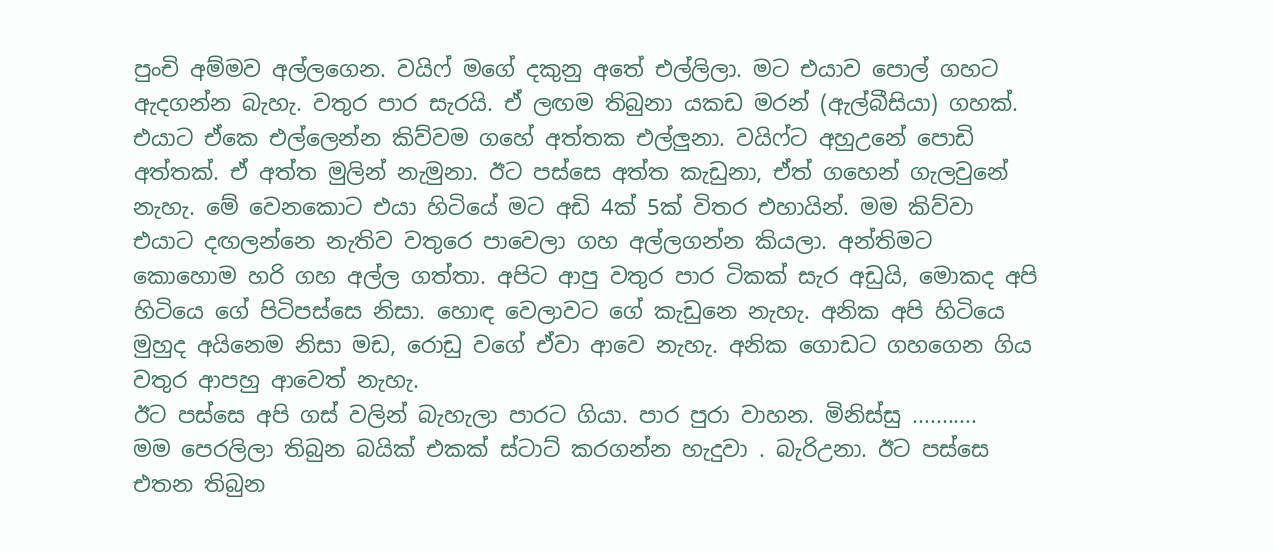පුංචි අම්මව අල්ලගෙන. වයිෆ් මගේ දකුනු අතේ එල්ලිලා. මට එයාව පොල් ගහට ඇදගන්න බැහැ. වතුර පාර සැරයි. ඒ ලඟම තිබුනා යකඩ මරන් (ඇල්බීසියා) ගහක්. එයාට ඒකෙ එල්ලෙන්න කිව්වම ගහේ අත්තක එල්ලුනා. වයිෆ්ට අහුඋනේ පොඩි අත්තක්. ඒ අත්ත මුලින් නැමුනා. ඊට පස්සෙ අත්ත කැඩුනා, ඒත් ගහෙන් ගැලවුනේ නැහැ. මේ වෙනකොට එයා හිටියේ මට අඩි 4ක් 5ක් විතර එහායින්. මම කිව්වා එයාට දඟලන්නෙ නැතිව වතුරෙ පාවෙලා ගහ අල්ලගන්න කියලා. අන්තිමට කොහොම හරි ගහ අල්ල ගත්තා. අපිට ආපු වතුර පාර ටිකක් සැර අඩුයි, මොකද අපි හිටියෙ ගේ පිටිපස්සෙ නිසා. හොඳ වෙලාවට ගේ කැඩුනෙ නැහැ. අනික අපි හිටියෙ මුහුද අයිනෙම නිසා මඩ, රොඩු වගේ ඒවා ආවෙ නැහැ. අනික ගොඩට ගහගෙන ගිය වතුර ආපහු ආවෙත් නැහැ.
ඊට පස්සෙ අපි ගස් වලින් බැහැලා පාරට ගියා. පාර පුරා වාහන. මිනිස්සු ...........
මම පෙරලිලා තිබුන බයික් එකක් ස්ටාට් කරගන්න හැදුවා . බැරිඋනා. ඊට පස්සෙ එතන තිබුන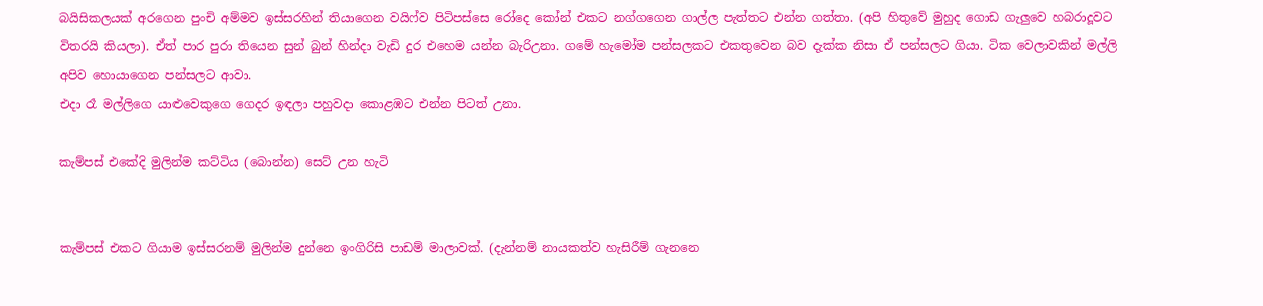බයිසිකලයක් අරගෙන පුංචි අම්මව ඉස්සරහින් තියාගෙන වයිෆ්ව පිටිපස්සෙ රෝදෙ කෝන් එකට නග්ගගෙන ගාල්ල පැත්තට එන්න ගත්තා. (අපි හිතුවේ මුහුද ගොඩ ගැලුවෙ හබරාදූවට විතරයි කියලා). ඒත් පාර පුරා තියෙන සුන් බුන් හින්දා වැඩි දුර එහෙම යන්න බැරිඋනා. ගමේ හැමෝම පන්සලකට එකතුවෙන බව දැක්ක නිසා ඒ පන්සලට ගියා. ටික වෙලාවකින් මල්ලි අපිව හොයාගෙන පන්සලට ආවා.
එදා රෑ මල්ලිගෙ යාළුවෙකුගෙ ගෙදර ඉඳලා පහුවදා කොළඹට එන්න පිටත් උනා.

කැම්පස් එකේදි මුලින්ම කට්ටිය (බොන්න) සෙට් උන හැටි


කැම්පස් එකට ගියාම ඉස්සරනම් මුලින්ම දුන්නෙ ඉංගිරිසි පාඩම් මාලාවක්. (දැන්නම් නායකත්ව හැසිරීම් ගැනනෙ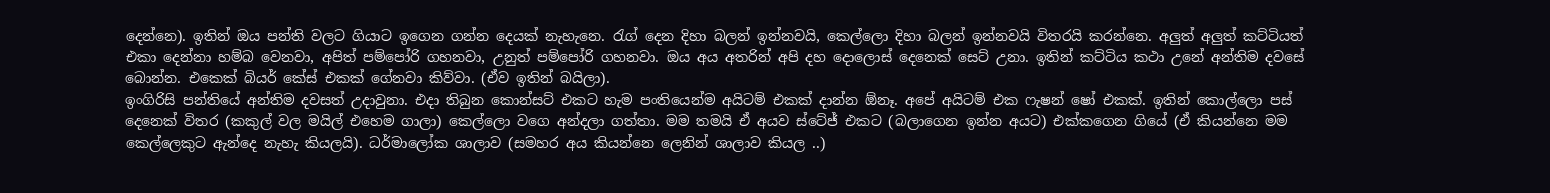දෙන්නෙ). ඉතින් ඔය පන්ති වලට ගියාට ඉගෙන ගන්න දෙයක් නැහැනෙ. රැග් දෙන දිහා බලන් ඉන්නවයි, කෙල්ලො දිහා බලන් ඉන්නවයි විතරයි කරන්නෙ. අලුත් අලුත් කට්ටියත් එකා දෙන්නා හම්බ වෙනවා, අපිත් පම්පෝරි ගහනවා, උනුත් පම්පෝරි ගහනවා. ඔය අය අතරින් අපි දහ දොලොස් දෙනෙක් සෙට් උනා. ඉතින් කට්ටිය කථා උනේ අන්තිම දවසේ බොන්න. එකෙක් බියර් කේස් එකක් ගේනවා කිව්වා. (ඒව ඉතින් බයිලා).
ඉංගිරිසි පන්තියේ අන්තිම දවසත් උදාවුනා. එදා තිබුන කොන්සට් එකට හැම පංතියෙන්ම අයිටම් එකක් දාන්න ඕනෑ. අපේ අයිටම් එක ෆැෂන් ෂෝ එකක්. ඉතින් කොල්ලො පස් දෙනෙක් විතර (කකුල් වල මයිල් එහෙම ගාලා) කෙල්ලො වගෙ අන්දලා ගත්තා. මම තමයි ඒ අයව ස්ටේජ් එකට (බලාගෙන ඉන්න අයට) එක්කගෙන ගියේ (ඒ කියන්නෙ මම කෙල්ලෙකුට ඇන්දෙ නැහැ කියලයි). ධර්මාලෝක ශාලාව (සමහර අය කියන්නෙ ලෙනින් ශාලාව කියල ..)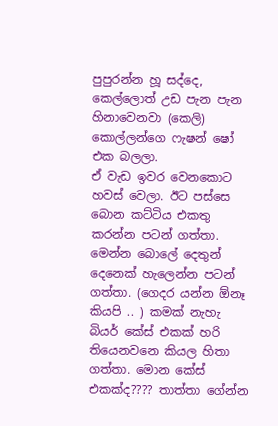පුපුරන්න හූ සද්දෙ, කෙල්ලොත් උඩ පැන පැන හිනාවෙනවා (කෙලි) කොල්ලන්ගෙ ෆැෂන් ෂෝ එක බලලා.
ඒ වැඩ ඉවර වෙනකොට හවස් වෙලා. ඊට පස්සෙ බොන කට්ටිය එකතු කරන්න පටන් ගත්තා. මෙන්න බොලේ දෙතුන් දෙනෙක් හැලෙන්න පටන් ගත්තා. (ගෙදර යන්න ඕනෑ කියපි .. ) කමක් නැහැ බියර් කේස් එකක් හරි තියෙනවනෙ කියල හිතා ගත්තා. මොන කේස් එකක්ද???? තාත්තා ගේන්න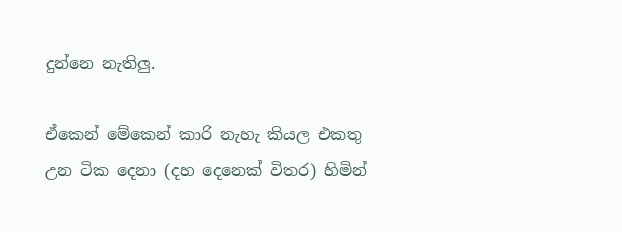දුන්නෙ නැතිලු.

ඒකෙන් මේකෙන් කාරි නැහැ කියල එකතු උන ටික දෙනා (දහ දෙනෙක් විතර) හිමින්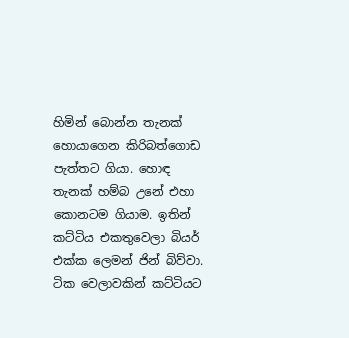හිමින් බොන්න තැනක් හොයාගෙන කිරිබත්ගොඩ පැත්තට ගියා. හොඳ තැනක් හම්බ උනේ එහා කොනටම ගියාම. ඉතින් කට්ටිය එකතුවෙලා බියර් එක්ක ලෙමන් ජින් බිව්වා. ටික වෙලාවකින් කට්ටියට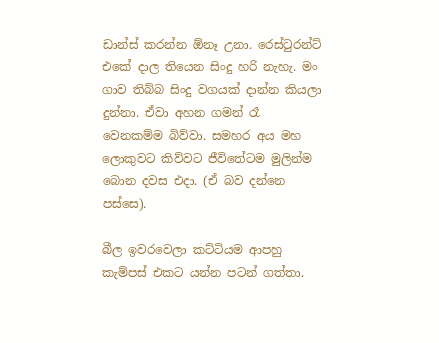ඩාන්ස් කරන්න ඕනෑ උනා. රෙස්ටුරන්ට් එකේ දාල තියෙන සිංදු හරි නැහැ. මං ගාව තිබ්බ සිංදු වගයක් දාන්න කියලා දුන්නා. ඒවා අහන ගමන් රෑ වෙනකම්ම බිව්වා. සමහර අය මහ ලොකුවට කිව්වට ජීවිතේටම මුලින්ම බොන දවස එදා. (ඒ බව දන්නෙ පස්සෙ).

බීල ඉවරවෙලා කට්ටියම ආපහු කැම්පස් එකට යන්න පටන් ගත්තා.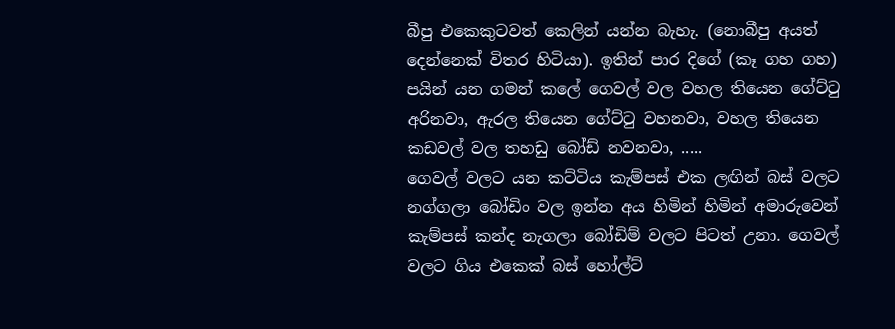බීපු එකෙකුටවත් කෙලින් යන්න බැහැ. (නොබීපු අයත් දෙන්නෙක් විතර හිටියා). ඉතින් පාර දිගේ (කෑ ගහ ගහ) පයින් යන ගමන් කලේ ගෙවල් වල වහල තියෙන ගේට්ටු අරිනවා, ඇරල තියෙන ගේට්ටු වහනවා, වහල තියෙන කඩවල් වල තහඩු බෝඩ් නවනවා, .....
ගෙවල් වලට යන කට්ටිය කැම්පස් එක ලඟින් බස් වලට නග්ගලා බෝඩිං වල ඉන්න අය හිමින් හිමින් අමාරුවෙන් කැම්පස් කන්ද නැගලා බෝඩිම් වලට පිටත් උනා. ගෙවල් වලට ගිය එකෙක් බස් හෝල්ට්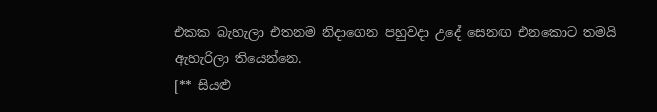එකක බැහැලා එතනම නිදාගෙන පහුවදා උදේ සෙනඟ එනකොට තමයි ඇහැරිලා තියෙන්නෙ.
[** සියළු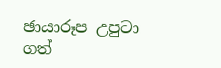ඡායාරූප උපුටා ගත්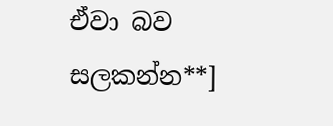ඒවා බව සලකන්න**]